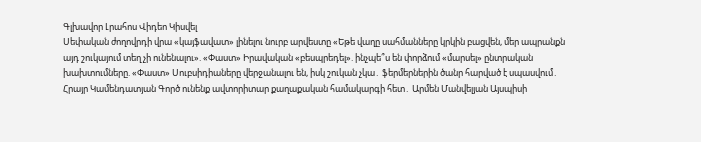Գլխավոր Լրահոս Վիդեո Կիսվել
Սեփական ժողովրդի վրա «կայֆավատ» լինելու նուրբ արվեստը «Եթե վաղը սահմանները կրկին բացվեն, մեր ապրանքն այդ շուկայում տեղ չի ունենալու». «Փաստ» Իրավական «բեսպրեդել». ինչպե՞ս են փորձում «մարսել» ընտրական խախտումները. «Փաստ» Սուբսիդիաները վերջանալու են, իսկ շուկան չկա․ ֆերմերներին ծանր հարված է սպասվում․ Հրայր Կամենդատյան Գործ ունենք ավտորիտար քաղաքական համակարգի հետ․ Արմեն Մանվելյան Այսպիսի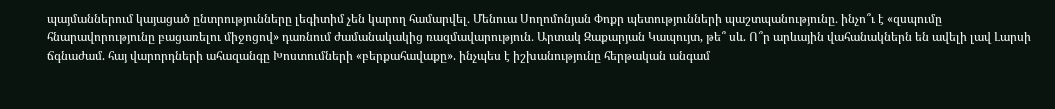պայմաններում կայացած ընտրությունները լեգիտիմ չեն կարող համարվել․ Մենուա Սողոմոնյան Փոքր պետությունների պաշտպանությունը․ ինչո՞ւ է «զսպումը հնարավորությունը բացառելու միջոցով» դառնում ժամանակակից ռազմավարություն․ Արտակ Զաքարյան Կապույտ, թե՞ սև. Ո՞ր արևային վահանակներն են ավելի լավ Լարսի ճգնաժամ. հայ վարորդների ահազանգը Խոստումների «բերքահավաքը». ինչպես է իշխանությունը հերթական անգամ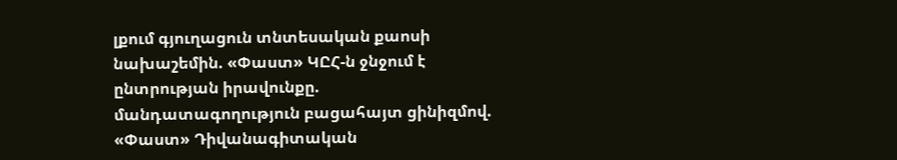լքում գյուղացուն տնտեսական քաոսի նախաշեմին. «Փաստ» ԿԸՀ-ն ջնջում է ընտրության իրավունքը. մանդատագողություն բացահայտ ցինիզմով. «Փաստ» Դիվանագիտական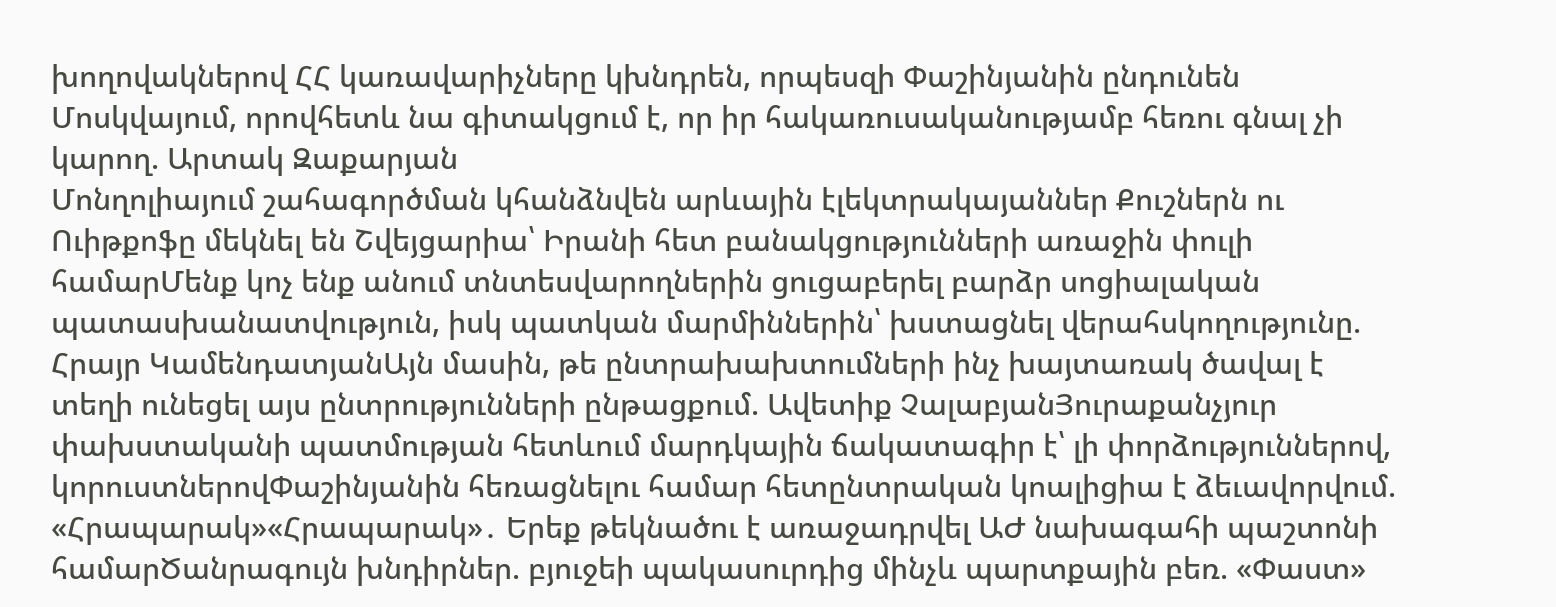խողովակներով ՀՀ կառավարիչները կխնդրեն, որպեսզի Փաշինյանին ընդունեն Մոսկվայում, որովհետև նա գիտակցում է, որ իր հակառուսականությամբ հեռու գնալ չի կարող. Արտակ Զաքարյան
Մոնղոլիայում շահագործման կհանձնվեն արևային էլեկտրակայաններ Քուշներն ու Ուիթքոֆը մեկնել են Շվեյցարիա՝ Իրանի հետ բանակցությունների առաջին փուլի համարՄենք կոչ ենք անում տնտեսվարողներին ցուցաբերել բարձր սոցիալական պատասխանատվություն, իսկ պատկան մարմիններին՝ խստացնել վերահսկողությունը. Հրայր ԿամենդատյանԱյն մասին, թե ընտրախախտումների ինչ խայտառակ ծավալ է տեղի ունեցել այս ընտրությունների ընթացքում. Ավետիք ՉալաբյանՅուրաքանչյուր փախստականի պատմության հետևում մարդկային ճակատագիր է՝ լի փորձություններով, կորուստներովՓաշինյանին հեռացնելու համար հետընտրական կոալիցիա է ձեւավորվում. «Հրապարակ»«Հրապարակ»․ Երեք թեկնածու է առաջադրվել ԱԺ նախագահի պաշտոնի համարԾանրագույն խնդիրներ. բյուջեի պակասուրդից մինչև պարտքային բեռ. «Փաստ»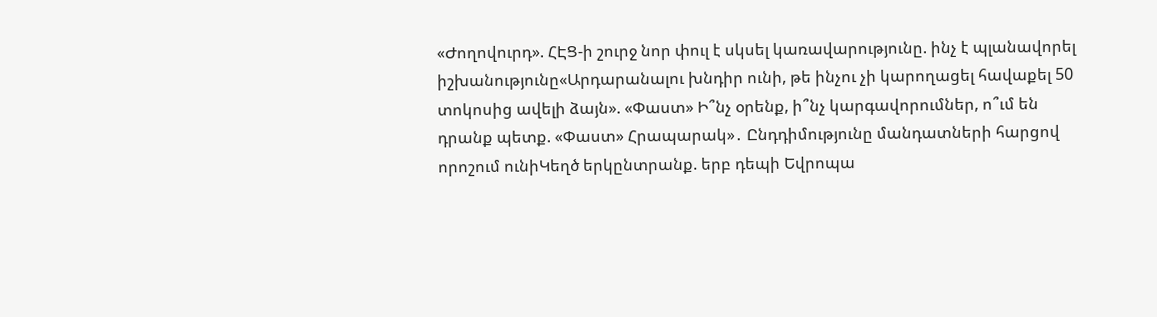«Ժողովուրդ». ՀԷՑ-ի շուրջ նոր փուլ է սկսել կառավարությունը. ինչ է պլանավորել իշխանությունը«Արդարանալու խնդիր ունի, թե ինչու չի կարողացել հավաքել 50 տոկոսից ավելի ձայն». «Փաստ» Ի՞նչ օրենք, ի՞նչ կարգավորումներ, ո՞ւմ են դրանք պետք. «Փաստ» Հրապարակ»․ Ընդդիմությունը մանդատների հարցով որոշում ունիԿեղծ երկընտրանք. երբ դեպի Եվրոպա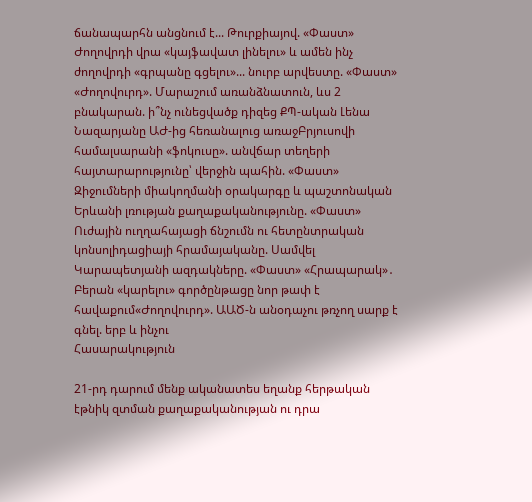ճանապարհն անցնում է... Թուրքիայով. «Փաստ» Ժողովրդի վրա «կայֆավատ լինելու» և ամեն ինչ ժողովրդի «գրպանը գցելու»... նուրբ արվեստը. «Փաստ» «Ժողովուրդ». Մարաշում առանձնատուն, ևս 2 բնակարան. ի՞նչ ունեցվածք դիզեց ՔՊ-ական Լենա Նազարյանը ԱԺ-ից հեռանալուց առաջԲրյուսովի համալսարանի «ֆոկուսը». անվճար տեղերի հայտարարությունը՝ վերջին պահին. «Փաստ» Զիջումների միակողմանի օրակարգը և պաշտոնական Երևանի լռության քաղաքականությունը. «Փաստ» Ուժային ուղղահայացի ճնշումն ու հետընտրական կոնսոլիդացիայի հրամայականը. Սամվել Կարապետյանի ազդակները. «Փաստ» «Հրապարակ»․ Բերան «կարելու» գործընթացը նոր թափ է հավաքում«Ժողովուրդ». ԱԱԾ-ն անօդաչու թռչող սարք է գնել. երբ և ինչու
Հասարակություն

21-րդ դարում մենք ականատես եղանք հերթական էթնիկ զտման քաղաքականության ու դրա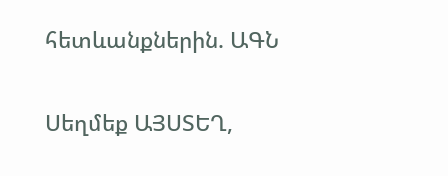հետևանքներին. ԱԳՆ

Սեղմեք ԱՅՍՏԵՂ,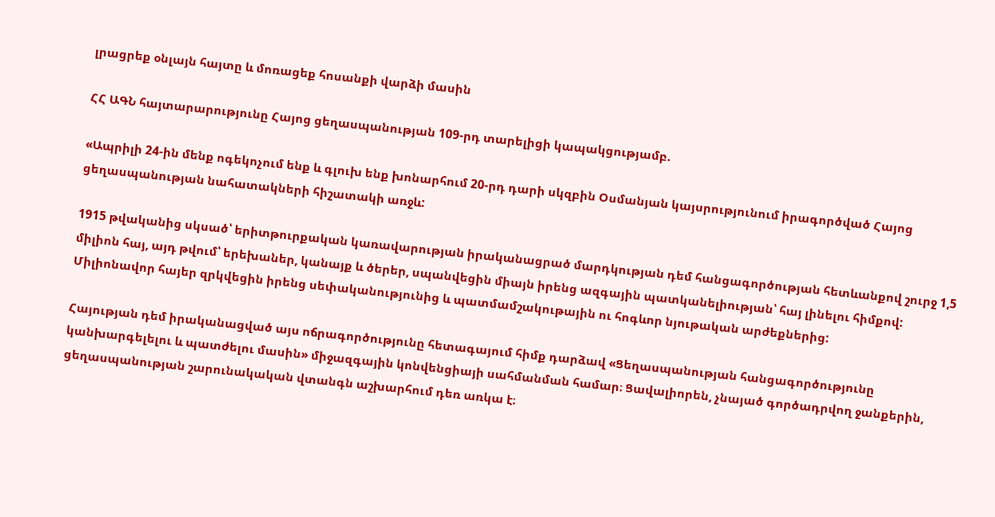լրացրեք օնլայն հայտը և մոռացեք հոսանքի վարձի մասին

ՀՀ ԱԳՆ հայտարարությունը Հայոց ցեղասպանության 109-րդ տարելիցի կապակցությամբ.

«Ապրիլի 24-ին մենք ոգեկոչում ենք և գլուխ ենք խոնարհում 20-րդ դարի սկզբին Օսմանյան կայսրությունում իրագործված Հայոց ցեղասպանության նահատակների հիշատակի առջև:

1915 թվականից սկսած՝ երիտթուրքական կառավարության իրականացրած մարդկության դեմ հանցագործության հետևանքով շուրջ 1,5 միլիոն հայ, այդ թվում՝ երեխաներ, կանայք և ծերեր, սպանվեցին միայն իրենց ազգային պատկանելիության՝ հայ լինելու հիմքով: Միլիոնավոր հայեր զրկվեցին իրենց սեփականությունից և պատմամշակութային ու հոգևոր նյութական արժեքներից:

Հայության դեմ իրականացված այս ոճրագործությունը հետագայում հիմք դարձավ «Ցեղասպանության հանցագործությունը կանխարգելելու և պատժելու մասին» միջազգային կոնվենցիայի սահմանման համար։ Ցավալիորեն, չնայած գործադրվող ջանքերին, ցեղասպանության շարունակական վտանգն աշխարհում դեռ առկա է։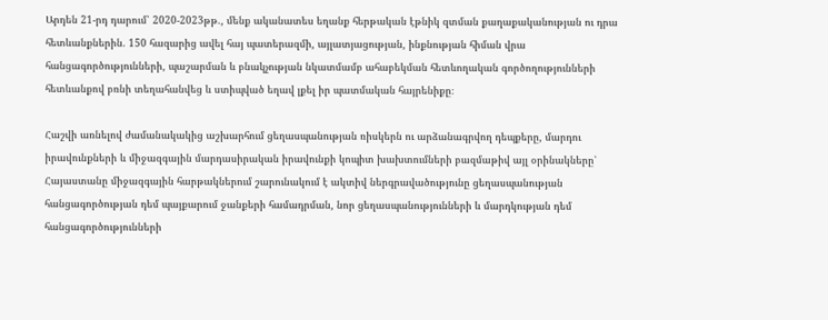Արդեն 21-րդ դարում՝ 2020-2023թթ., մենք ականատես եղանք հերթական էթնիկ զտման քաղաքականության ու դրա հետևանքներին. 150 հազարից ավել հայ պատերազմի, այլատյացության, ինքնության հիման վրա հանցագործությունների, պաշարման և բնակչության նկատմամբ ահաբեկման հետևողական գործողությունների հետևանքով բռնի տեղահանվեց և ստիպված եղավ լքել իր պատմական հայրենիքը։

Հաշվի առնելով ժամանակակից աշխարհում ցեղասպանության ռիսկերն ու արձանագրվող դեպքերը, մարդու իրավունքների և միջազգային մարդասիրական իրավունքի կոպիտ խախտումների բազմաթիվ այլ օրինակները՝ Հայաստանը միջազգային հարթակներում շարունակում է ակտիվ ներգրավածությունը ցեղասպանության հանցագործության դեմ պայքարում ջանքերի համադրման, նոր ցեղասպանությունների և մարդկության դեմ հանցագործությունների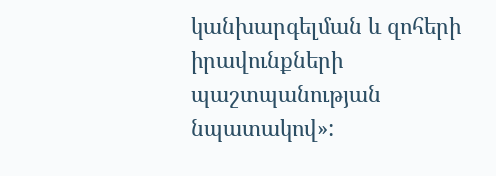կանխարգելման և զոհերի իրավունքների պաշտպանության նպատակով»: